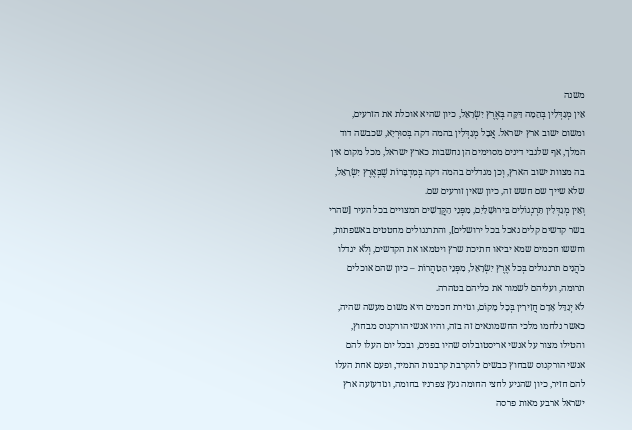משנה
אֵין מְגַדְּלִין בְּהֵמָה דַּקָּה בְּאֶרֶץ יִשְׂרָאֵל, כיון שהיא אוכלת את הזרעים, ומשום ישוב ארץ ישראל. אֲבָל מְגַדְּלִין בהמה דקה בְּסוּרְיָא, שכבשה דוד המלך, אף שלגבי דינים מסוימים הן נחשבות כארץ ישראל, מכל מקום אין בה מצוות ישוב הארץ, וְכן מגדלים בהמה דקה בְּמִדְבָּרוֹת שֶׁבְּאֶרֶץ יִשְׂרָאֵל, שלא שייך שם חשש זה, כיון שאין זורעים שם.
וְאֵין מְגַדְּלִין תַּרְנְגוֹלִים בִּירוּשָׁלַיִם, מִפְּנֵי הַקֳּדָשִׁים המצויים בכל העיר [שהרי בשר קדשים קלים נאכל בכל ירושלים], והתרנגולים מחטטים באשפתות, וחששו חכמים שמא יביאו חתיכת שרץ ויטמאו את הקדשים, וְלֹא יגדלו כֹהֲנִים תרנגולים בְּכל אֶרֶץ יִשְׂרָאֵל, מִפְּנֵי הַטַהֲרוֹת – כיון שהם אוכלים תרומה, ועליהם לשמור את כליהם בטהרה.
לֹא יְגַדֵּל אָדָם חֲזִירִין בְּכָל מָקוֹם, וגזירת חכמים היא משום מעשה שהיה, כאשר נלחמו מלכי החשמונאים זה בזה, והיו אנשי הורקנוס מבחוץ, והטילו מצור על אנשי אריסטובלוס שהיו בפנים, ובכל יום העלו להם אנשי הורקנוס שבחוץ כבשים להקרבת קרבנות התמיד, ופעם אחת העלו להם חזיר, כיון שהגיע לחצי החומה נעץ צפרניו בחומה, ונזדעזעה ארץ ישראל ארבע מאות פרסה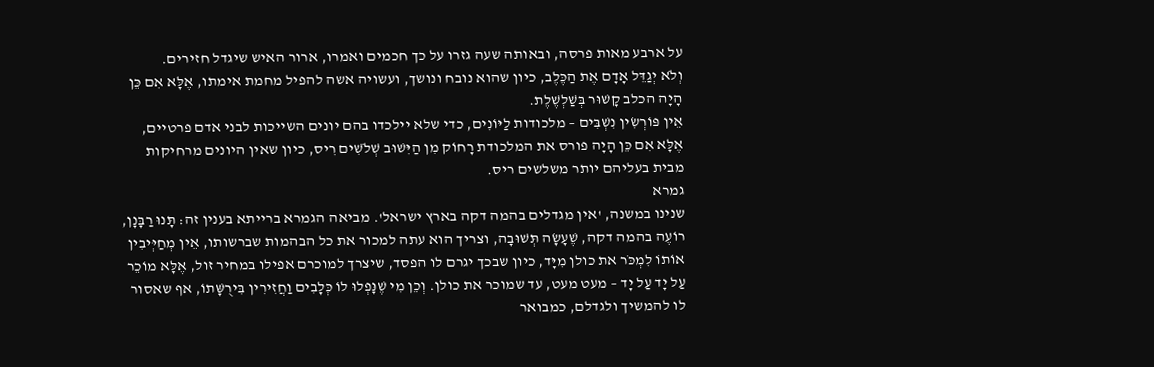על ארבע מאות פרסה, ובאותה שעה גזרו על כך חכמים ואמרו, ארור האיש שיגדל חזירים.
וְלֹא יְגַדֵּל אָדָם אֶת הַכֶּלֶב, כיון שהוא נובח ונושך, ועשויה אשה להפיל מחמת אימתו, אֶלָּא אִם כֵּן הָיָה הכלב קָשׁוּר בְּשַׁלְשֶׁלֶת.
אֵין פּוֹרְשִׂין נִשְׁבִּים – מלכודות לַיּוֹנִים, כדי שלא יילכדו בהם יונים השייכות לבני אדם פרטיים, אֶלָּא אִם כֵּן הָיָה פורס את המלכודת רָחוֹק מִן הַיִּשׁוּב שְׁלֹשִׁים רִיס, כיון שאין היונים מרחיקות מבית בעליהם יותר משלשים ריס.
גמרא
שנינו במשנה, 'אין מגדלים בהמה דקה בארץ ישראל'. מביאה הגמרא ברייתא בענין זה: תָּנוּ רַבָּנָן, רוֹעֶה בהמה דקה, שֶׁעָשָׂה תְּשׁוּבָה, וצריך הוא עתה למכור את כל הבהמות שברשותו, אֵין מְחַיְּיבִין אוֹתוֹ לִמְכֹּר את כולן מִיָּד, כיון שבכך יגרם לו הפסד, שיצרך למוכרם אפילו במחיר זול, אֶלָּא מוֹכֵר עַל יָד עַל יָד – מעט מעט, עד שמוכר את כולן. וְכֵן מִי שֶׁנָּפְלוּ לוֹ כְּלָבִים וַחֲזִירִין בִּירֻשָּׁתוֹ, אף שאסור לו להמשיך ולגדלם, כמבואר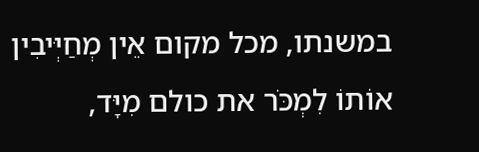במשנתו, מכל מקום אֵין מְחַיְּיבִין אוֹתוֹ לִמְכֹּר את כולם מִיָּד,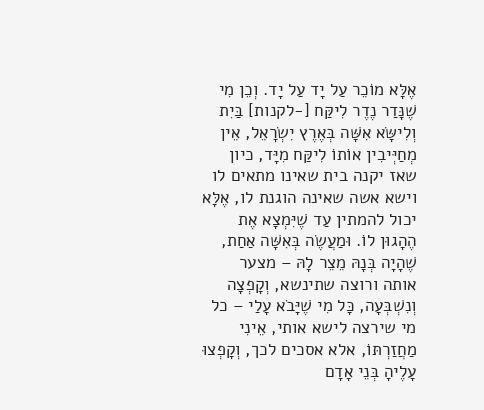אֶלָּא מוֹכֵר עַל יָד עַל יָד. וְכֵן מִי שֶׁנָּדַר נֶדֶר לִיקַּח [-לקנות] בַּיִת וְלִישָּׂא אִשָּׁה בְּאֶרֶץ יִשְׂרָאֵל, אֵין מְחַיְּיבִין אוֹתוֹ לִיקַּח מִיָּד, כיון שאז יקנה בית שאינו מתאים לו וישא אשה שאינה הוגנת לו, אֶלָּא יכול להמתין עַד שֶׁיִּמְצָא אֶת הֶהָגוּן לוֹ. וּמַעֲשֶׂה בְּאִשָּׁה אַחַת, שֶׁהָיָה בְּנָהּ מֵצֵר לָהּ – מצער אותה ורוצה שתינשא, וְקָפְצָה וְנִשְׁבְּעָה, כָּל מִי שֶׁיָּבֹא עָלַי – כל מי שירצה לישא אותי, אֵינִי מַחֲזַרְתּוֹ, אלא אסכים לכך, וְקָפְצוּ עָלֶיהָ בְּנֵי אָדָם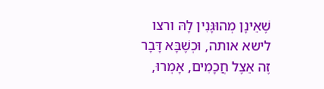שֶׁאֵינָן מְהוּגָּנִין לָהּ ורצו לישא אותה, וּכְשֶׁבָּא דָּבָר זֶה אֵצֶל חֲכָמִים, אָמְרוּ,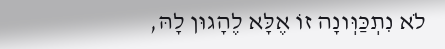לֹא נִתְכַּוְּונָה זוֹ אֶלָּא לֶהָגוּן לָהּ,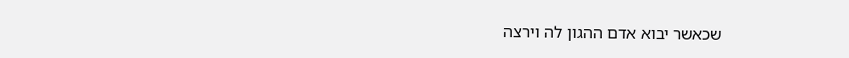שכאשר יבוא אדם ההגון לה וירצה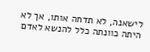לישאנה, לא תדחה אותו, אך לא היתה כוונתה כלל להנשא לאדם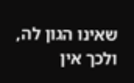שאינו הגון לה, ולכך אין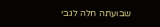שבועתה חלה לגבי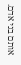אותם בני אדם.